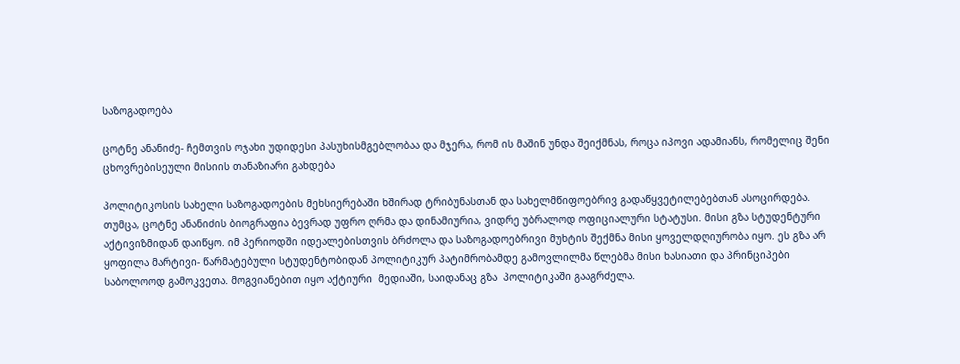საზოგადოება

ცოტნე ანანიძე- ჩემთვის ოჯახი უდიდესი პასუხისმგებლობაა და მჯერა, რომ ის მაშინ უნდა შეიქმნას, როცა იპოვი ადამიანს, რომელიც შენი ცხოვრებისეული მისიის თანაზიარი გახდება

პოლიტიკოსის სახელი საზოგადოების მეხსიერებაში ხშირად ტრიბუნასთან და სახელმწიფოებრივ გადაწყვეტილებებთან ასოცირდება. თუმცა, ცოტნე ანანიძის ბიოგრაფია ბევრად უფრო ღრმა და დინამიურია, ვიდრე უბრალოდ ოფიციალური სტატუსი. მისი გზა სტუდენტური აქტივიზმიდან დაიწყო. იმ პერიოდში იდეალებისთვის ბრძოლა და საზოგადოებრივი მუხტის შექმნა მისი ყოველდღიურობა იყო. ეს გზა არ ყოფილა მარტივი- წარმატებული სტუდენტობიდან პოლიტიკურ პატიმრობამდე გამოვლილმა წლებმა მისი ხასიათი და პრინციპები საბოლოოდ გამოკვეთა. მოგვიანებით იყო აქტიური  მედიაში, საიდანაც გზა  პოლიტიკაში გააგრძელა.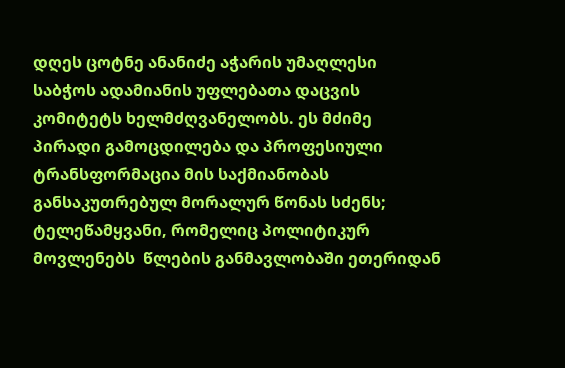დღეს ცოტნე ანანიძე აჭარის უმაღლესი საბჭოს ადამიანის უფლებათა დაცვის კომიტეტს ხელმძღვანელობს. ეს მძიმე პირადი გამოცდილება და პროფესიული ტრანსფორმაცია მის საქმიანობას განსაკუთრებულ მორალურ წონას სძენს;  ტელეწამყვანი, რომელიც პოლიტიკურ მოვლენებს  წლების განმავლობაში ეთერიდან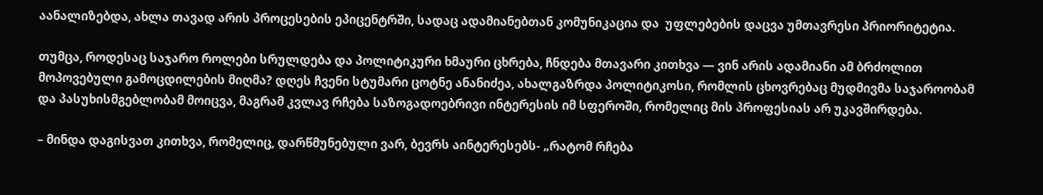აანალიზებდა, ახლა თავად არის პროცესების ეპიცენტრში, სადაც ადამიანებთან კომუნიკაცია და  უფლებების დაცვა უმთავრესი პრიორიტეტია.

თუმცა, როდესაც საჯარო როლები სრულდება და პოლიტიკური ხმაური ცხრება, ჩნდება მთავარი კითხვა — ვინ არის ადამიანი ამ ბრძოლით მოპოვებული გამოცდილების მიღმა? დღეს ჩვენი სტუმარი ცოტნე ანანიძეა, ახალგაზრდა პოლიტიკოსი, რომლის ცხოვრებაც მუდმივმა საჯაროობამ და პასუხისმგებლობამ მოიცვა, მაგრამ კვლავ რჩება საზოგადოებრივი ინტერესის იმ სფეროში, რომელიც მის პროფესიას არ უკავშირდება.

– მინდა დაგისვათ კითხვა, რომელიც, დარწმუნებული ვარ, ბევრს აინტერესებს- „რატომ რჩება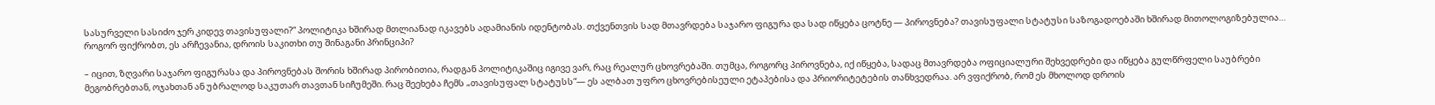სასურველი სასიძო ჯერ კიდევ თავისუფალი?“ პოლიტიკა ხშირად მთლიანად იკავებს ადამიანის იდენტობას. თქვენთვის სად მთავრდება საჯარო ფიგურა და სად იწყება ცოტნე — პიროვნება? თავისუფალი სტატუსი საზოგადოებაში ხშირად მითოლოგიზებულია… როგორ ფიქრობთ, ეს არჩევანია, დროის საკითხი თუ შინაგანი პრინციპი?

– იცით, ზღვარი საჯარო ფიგურასა და პიროვნებას შორის ხშირად პირობითია, რადგან პოლიტიკაშიც იგივე ვარ, რაც რეალურ ცხოვრებაში. თუმცა, როგორც პიროვნება, იქ იწყება, სადაც მთავრდება ოფიციალური შეხვედრები და იწყება გულწრფელი საუბრები მეგობრებთან, ოჯახთან ან უბრალოდ საკუთარ თავთან სიჩუმეში. რაც შეეხება ჩემს „თავისუფალ სტატუსს“— ეს ალბათ უფრო ცხოვრებისეული ეტაპებისა და პრიორიტეტების თანხვედრაა. არ ვფიქრობ, რომ ეს მხოლოდ დროის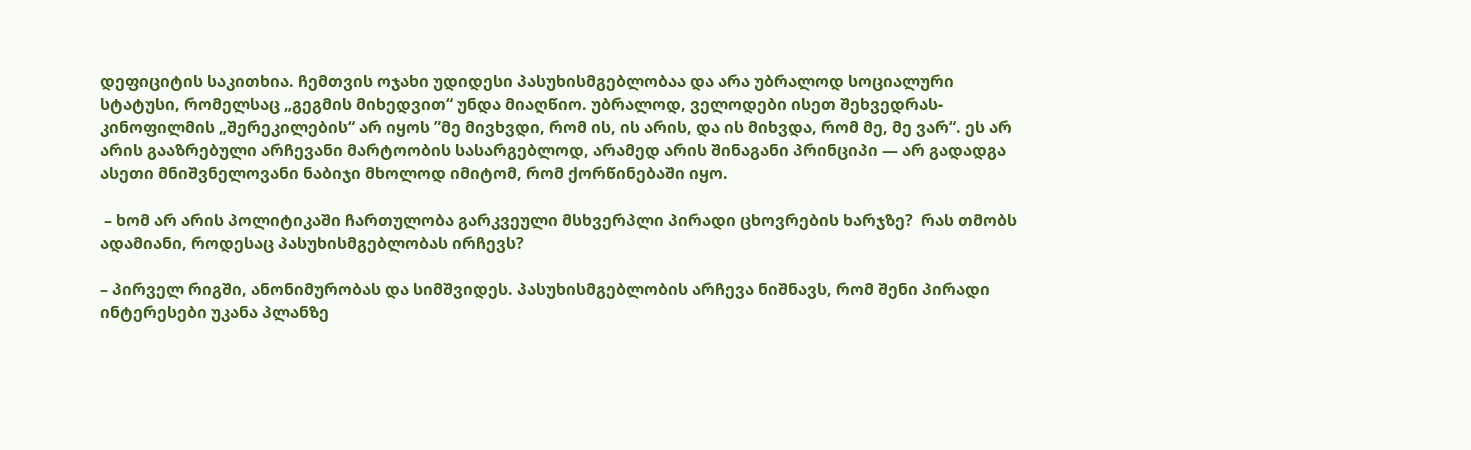დეფიციტის საკითხია. ჩემთვის ოჯახი უდიდესი პასუხისმგებლობაა და არა უბრალოდ სოციალური სტატუსი, რომელსაც „გეგმის მიხედვით“ უნდა მიაღწიო. უბრალოდ, ველოდები ისეთ შეხვედრას- კინოფილმის „შერეკილების“ არ იყოს ”მე მივხვდი, რომ ის, ის არის, და ის მიხვდა, რომ მე, მე ვარ“. ეს არ არის გააზრებული არჩევანი მარტოობის სასარგებლოდ, არამედ არის შინაგანი პრინციპი — არ გადადგა ასეთი მნიშვნელოვანი ნაბიჯი მხოლოდ იმიტომ, რომ ქორწინებაში იყო.

 – ხომ არ არის პოლიტიკაში ჩართულობა გარკვეული მსხვერპლი პირადი ცხოვრების ხარჯზე?  რას თმობს ადამიანი, როდესაც პასუხისმგებლობას ირჩევს?

– პირველ რიგში, ანონიმურობას და სიმშვიდეს. პასუხისმგებლობის არჩევა ნიშნავს, რომ შენი პირადი ინტერესები უკანა პლანზე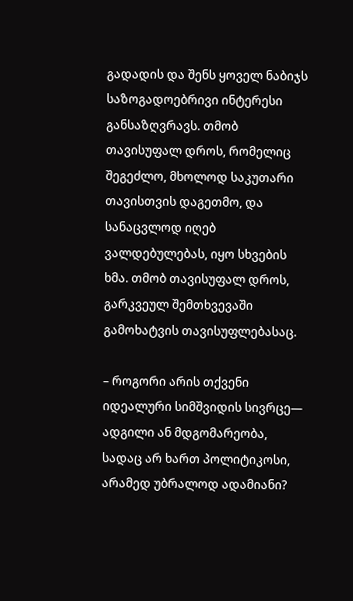გადადის და შენს ყოველ ნაბიჯს საზოგადოებრივი ინტერესი განსაზღვრავს. თმობ თავისუფალ დროს, რომელიც შეგეძლო, მხოლოდ საკუთარი თავისთვის დაგეთმო, და სანაცვლოდ იღებ ვალდებულებას, იყო სხვების ხმა. თმობ თავისუფალ დროს, გარკვეულ შემთხვევაში გამოხატვის თავისუფლებასაც.

– როგორი არის თქვენი იდეალური სიმშვიდის სივრცე— ადგილი ან მდგომარეობა, სადაც არ ხართ პოლიტიკოსი, არამედ უბრალოდ ადამიანი?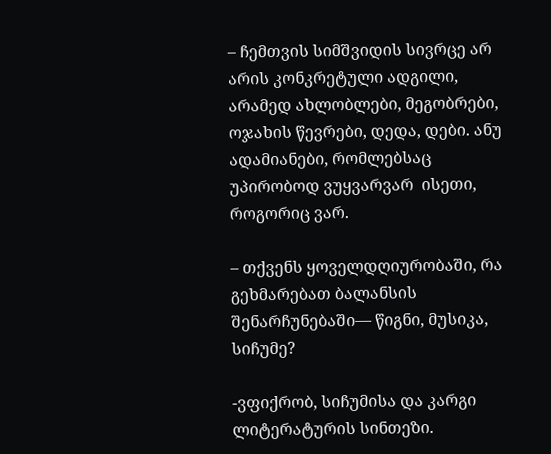– ჩემთვის სიმშვიდის სივრცე არ არის კონკრეტული ადგილი, არამედ ახლობლები, მეგობრები, ოჯახის წევრები, დედა, დები. ანუ ადამიანები, რომლებსაც უპირობოდ ვუყვარვარ  ისეთი, როგორიც ვარ.

– თქვენს ყოველდღიურობაში, რა გეხმარებათ ბალანსის შენარჩუნებაში— წიგნი, მუსიკა, სიჩუმე?

-ვფიქრობ, სიჩუმისა და კარგი ლიტერატურის სინთეზი.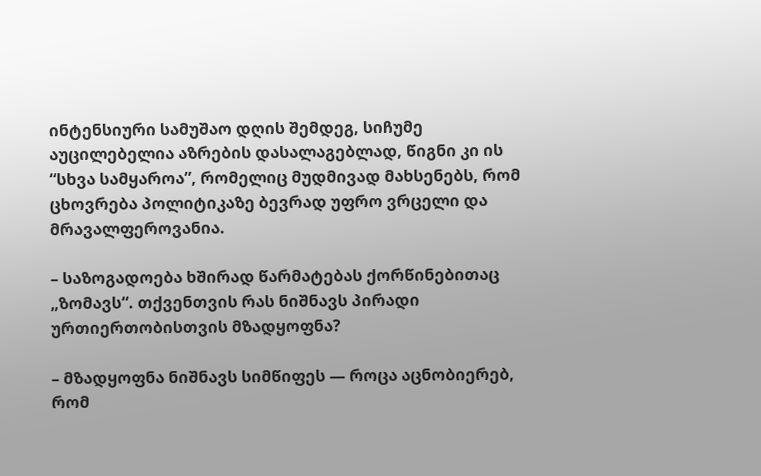ინტენსიური სამუშაო დღის შემდეგ, სიჩუმე აუცილებელია აზრების დასალაგებლად, წიგნი კი ის “სხვა სამყაროა”, რომელიც მუდმივად მახსენებს, რომ ცხოვრება პოლიტიკაზე ბევრად უფრო ვრცელი და მრავალფეროვანია.

– საზოგადოება ხშირად წარმატებას ქორწინებითაც „ზომავს“. თქვენთვის რას ნიშნავს პირადი ურთიერთობისთვის მზადყოფნა?

– მზადყოფნა ნიშნავს სიმწიფეს — როცა აცნობიერებ, რომ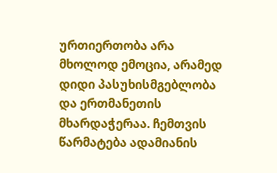ურთიერთობა არა მხოლოდ ემოცია, არამედ დიდი პასუხისმგებლობა და ერთმანეთის მხარდაჭერაა. ჩემთვის წარმატება ადამიანის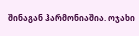შინაგან ჰარმონიაშია. ოჯახი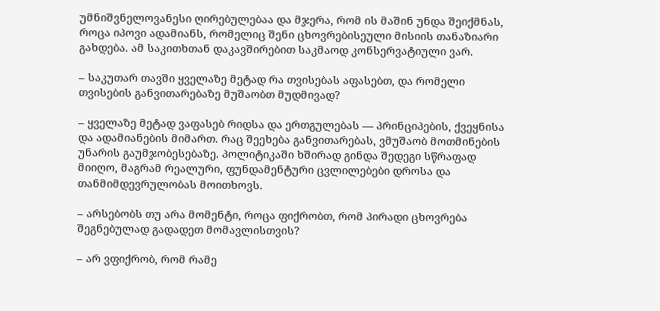უმნიშვნელოვანესი ღირებულებაა და მჯერა, რომ ის მაშინ უნდა შეიქმნას, როცა იპოვი ადამიანს, რომელიც შენი ცხოვრებისეული მისიის თანაზიარი გახდება. ამ საკითხთან დაკავშირებით საკმაოდ კონსერვატიული ვარ.

– საკუთარ თავში ყველაზე მეტად რა თვისებას აფასებთ, და რომელი თვისების განვითარებაზე მუშაობთ მუდმივად?

– ყველაზე მეტად ვაფასებ რიდსა და ერთგულებას — პრინციპების, ქვეყნისა და ადამიანების მიმართ. რაც შეეხება განვითარებას, ვმუშაობ მოთმინების უნარის გაუმჯობესებაზე. პოლიტიკაში ხშირად გინდა შედეგი სწრაფად მიიღო, მაგრამ რეალური, ფუნდამენტური ცვლილებები დროსა და თანმიმდევრულობას მოითხოვს.

– არსებობს თუ არა მომენტი, როცა ფიქრობთ, რომ პირადი ცხოვრება შეგნებულად გადადეთ მომავლისთვის?

– არ ვფიქრობ, რომ რამე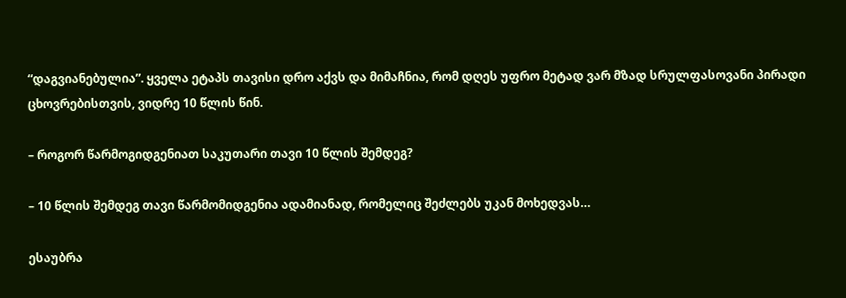“დაგვიანებულია”. ყველა ეტაპს თავისი დრო აქვს და მიმაჩნია, რომ დღეს უფრო მეტად ვარ მზად სრულფასოვანი პირადი ცხოვრებისთვის, ვიდრე 10 წლის წინ.

– როგორ წარმოგიდგენიათ საკუთარი თავი 10 წლის შემდეგ?

– 10 წლის შემდეგ თავი წარმომიდგენია ადამიანად, რომელიც შეძლებს უკან მოხედვას…

ესაუბრა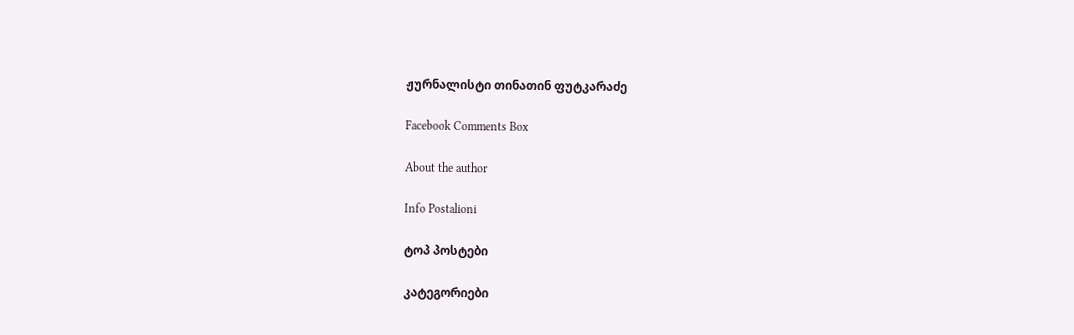ჟურნალისტი თინათინ ფუტკარაძე

Facebook Comments Box

About the author

Info Postalioni

ტოპ პოსტები

კატეგორიები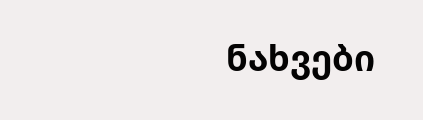ნახვები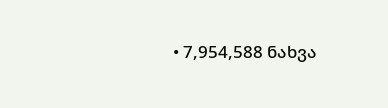• 7,954,588 ნახვა